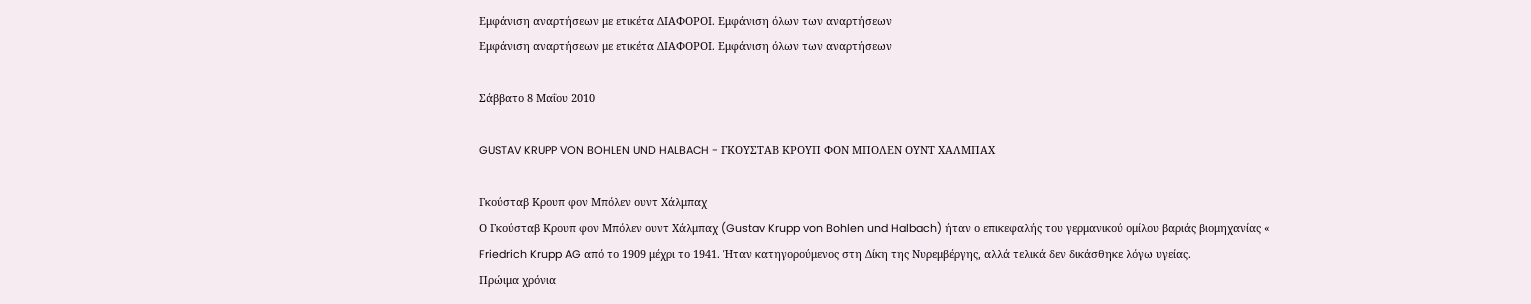Εμφάνιση αναρτήσεων με ετικέτα ΔΙΑΦΟΡΟΙ. Εμφάνιση όλων των αναρτήσεων
Εμφάνιση αναρτήσεων με ετικέτα ΔΙΑΦΟΡΟΙ. Εμφάνιση όλων των αναρτήσεων

Σάββατο 8 Μαΐου 2010

GUSTAV KRUPP VON BOHLEN UND HALBACH - ΓΚΟΥΣΤΑΒ ΚΡΟΥΠ ΦΟΝ ΜΠΟΛΕΝ ΟΥΝΤ ΧΑΛΜΠΑΧ

Γκούσταβ Κρουπ φον Μπόλεν ουντ Χάλμπαχ
Ο Γκούσταβ Κρουπ φον Μπόλεν ουντ Χάλμπαχ (Gustav Krupp von Bohlen und Halbach) ήταν ο επικεφαλής του γερμανικού ομίλου βαριάς βιομηχανίας «
Friedrich Krupp AG από το 1909 μέχρι το 1941. Ήταν κατηγορούμενος στη Δίκη της Νυρεμβέργης, αλλά τελικά δεν δικάσθηκε λόγω υγείας.
Πρώιμα χρόνια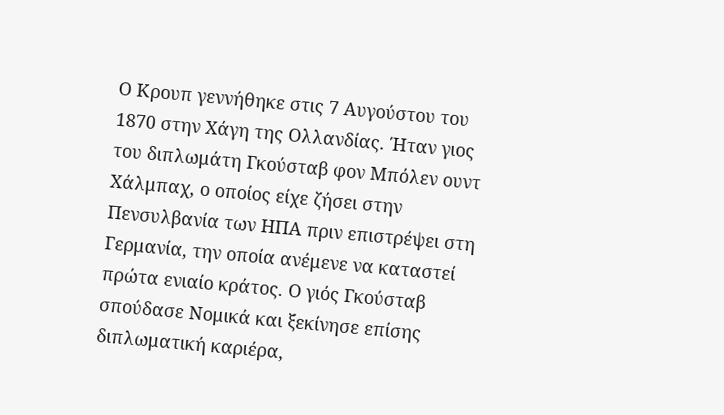Ο Κρουπ γεννήθηκε στις 7 Αυγούστου του 1870 στην Χάγη της Ολλανδίας. Ήταν γιος του διπλωμάτη Γκούσταβ φον Μπόλεν ουντ Χάλμπαχ, ο οποίος είχε ζήσει στην Πενσυλβανία των ΗΠΑ πριν επιστρέψει στη Γερμανία, την οποία ανέμενε να καταστεί πρώτα ενιαίο κράτος. Ο γιός Γκούσταβ σπούδασε Νομικά και ξεκίνησε επίσης διπλωματική καριέρα,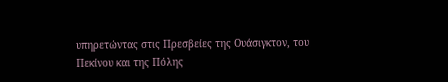υπηρετώντας στις Πρεσβείες της Ουάσιγκτον, του Πεκίνου και της Πόλης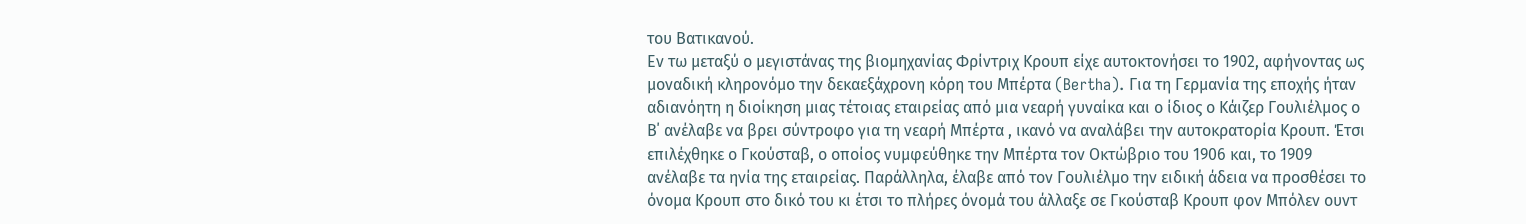του Βατικανού.
Εν τω μεταξύ ο μεγιστάνας της βιομηχανίας Φρίντριχ Κρουπ είχε αυτοκτονήσει το 1902, αφήνοντας ως μοναδική κληρονόμο την δεκαεξάχρονη κόρη του Μπέρτα (Bertha). Για τη Γερμανία της εποχής ήταν αδιανόητη η διοίκηση μιας τέτοιας εταιρείας από μια νεαρή γυναίκα και ο ίδιος ο Κάιζερ Γουλιέλμος ο Β΄ ανέλαβε να βρει σύντροφο για τη νεαρή Μπέρτα , ικανό να αναλάβει την αυτοκρατορία Κρουπ. Έτσι επιλέχθηκε ο Γκούσταβ, ο οποίος νυμφεύθηκε την Μπέρτα τον Οκτώβριο του 1906 και, το 1909 ανέλαβε τα ηνία της εταιρείας. Παράλληλα, έλαβε από τον Γουλιέλμο την ειδική άδεια να προσθέσει το όνομα Κρουπ στο δικό του κι έτσι το πλήρες όνομά του άλλαξε σε Γκούσταβ Κρουπ φον Μπόλεν ουντ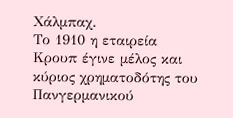Χάλμπαχ.
Το 1910 η εταιρεία Κρουπ έγινε μέλος και κύριος χρηματοδότης του Πανγερμανικού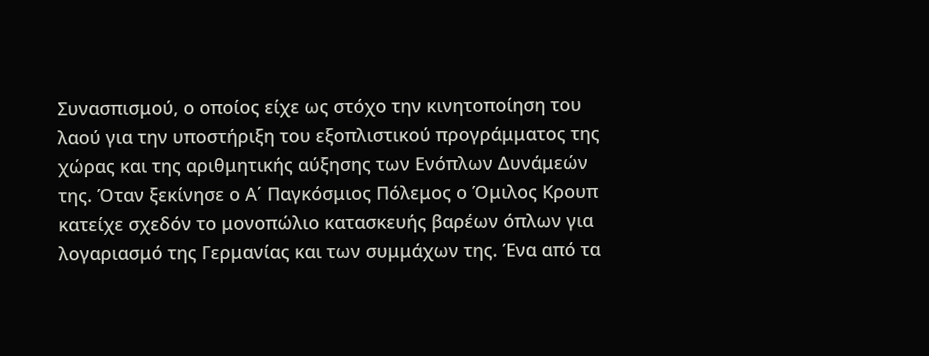Συνασπισμού, ο οποίος είχε ως στόχο την κινητοποίηση του λαού για την υποστήριξη του εξοπλιστικού προγράμματος της χώρας και της αριθμητικής αύξησης των Ενόπλων Δυνάμεών της. Όταν ξεκίνησε ο Α΄ Παγκόσμιος Πόλεμος ο Όμιλος Κρουπ κατείχε σχεδόν το μονοπώλιο κατασκευής βαρέων όπλων για λογαριασμό της Γερμανίας και των συμμάχων της. Ένα από τα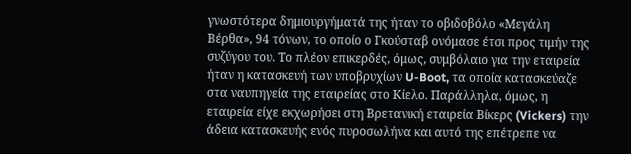γνωστότερα δημιουργήματά της ήταν το οβιδοβόλο «Μεγάλη Βέρθα», 94 τόνων, το οποίο ο Γκούσταβ ονόμασε έτσι προς τιμήν της συζύγου του. Το πλέον επικερδές, όμως, συμβόλαιο για την εταιρεία ήταν η κατασκευή των υποβρυχίων U-Boot, τα οποία κατασκεύαζε στα ναυπηγεία της εταιρείας στο Κίελο. Παράλληλα, όμως, η εταιρεία είχε εκχωρήσει στη Βρετανική εταιρεία Βίκερς (Vickers) την άδεια κατασκευής ενός πυροσωλήνα και αυτό της επέτρεπε να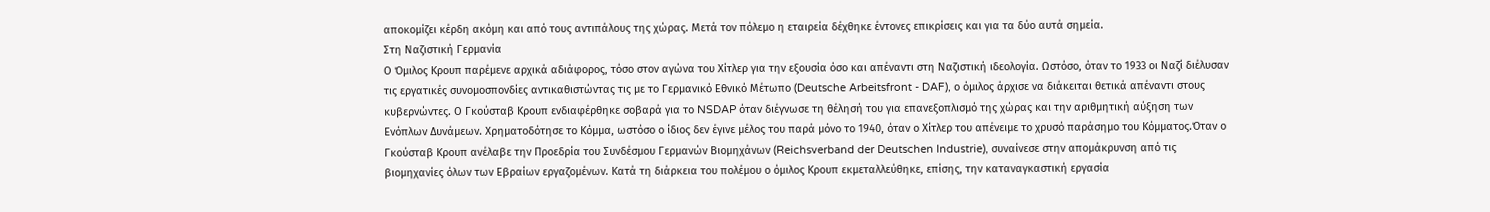αποκομίζει κέρδη ακόμη και από τους αντιπάλους της χώρας. Μετά τον πόλεμο η εταιρεία δέχθηκε έντονες επικρίσεις και για τα δύο αυτά σημεία.
Στη Ναζιστική Γερμανία
Ο Όμιλος Κρουπ παρέμενε αρχικά αδιάφορος, τόσο στον αγώνα του Χίτλερ για την εξουσία όσο και απέναντι στη Ναζιστική ιδεολογία. Ωστόσο, όταν το 1933 οι Ναζί διέλυσαν τις εργατικές συνομοσπονδίες αντικαθιστώντας τις με το Γερμανικό Εθνικό Μέτωπο (Deutsche Arbeitsfront - DAF), ο όμιλος άρχισε να διάκειται θετικά απέναντι στους κυβερνώντες. Ο Γκούσταβ Κρουπ ενδιαφέρθηκε σοβαρά για το NSDAP όταν διέγνωσε τη θέλησή του για επανεξοπλισμό της χώρας και την αριθμητική αύξηση των Ενόπλων Δυνάμεων. Χρηματοδότησε το Κόμμα, ωστόσο ο ίδιος δεν έγινε μέλος του παρά μόνο το 1940, όταν ο Χίτλερ του απένειμε το χρυσό παράσημο του Κόμματος.Όταν ο Γκούσταβ Κρουπ ανέλαβε την Προεδρία του Συνδέσμου Γερμανών Βιομηχάνων (Reichsverband der Deutschen Industrie), συναίνεσε στην απομάκρυνση από τις βιομηχανίες όλων των Εβραίων εργαζομένων. Κατά τη διάρκεια του πολέμου ο όμιλος Κρουπ εκμεταλλεύθηκε, επίσης, την καταναγκαστική εργασία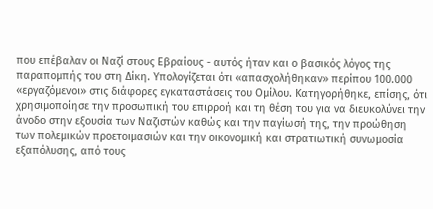που επέβαλαν οι Ναζί στους Εβραίους - αυτός ήταν και ο βασικός λόγος της παραπομπής του στη Δίκη. Υπολογίζεται ότι «απασχολήθηκαν» περίπου 100.000 «εργαζόμενοι» στις διάφορες εγκαταστάσεις του Ομίλου. Κατηγορήθηκε, επίσης, ότι χρησιμοποίησε την προσωπική του επιρροή και τη θέση του για να διευκολύνει την άνοδο στην εξουσία των Ναζιστών καθώς και την παγίωσή της, την προώθηση των πολεμικών προετοιμασιών και την οικονομική και στρατιωτική συνωμοσία εξαπόλυσης, από τους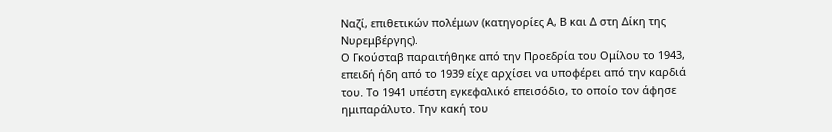Ναζί, επιθετικών πολέμων (κατηγορίες Α, Β και Δ στη Δίκη της Νυρεμβέργης).
Ο Γκούσταβ παραιτήθηκε από την Προεδρία του Ομίλου το 1943, επειδή ήδη από το 1939 είχε αρχίσει να υποφέρει από την καρδιά του. Το 1941 υπέστη εγκεφαλικό επεισόδιο, το οποίο τον άφησε ημιπαράλυτο. Την κακή του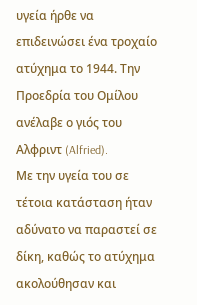υγεία ήρθε να επιδεινώσει ένα τροχαίο ατύχημα το 1944. Την Προεδρία του Ομίλου ανέλαβε ο γιός του Αλφριντ (Alfried).
Με την υγεία του σε τέτοια κατάσταση ήταν αδύνατο να παραστεί σε δίκη, καθώς το ατύχημα ακολούθησαν και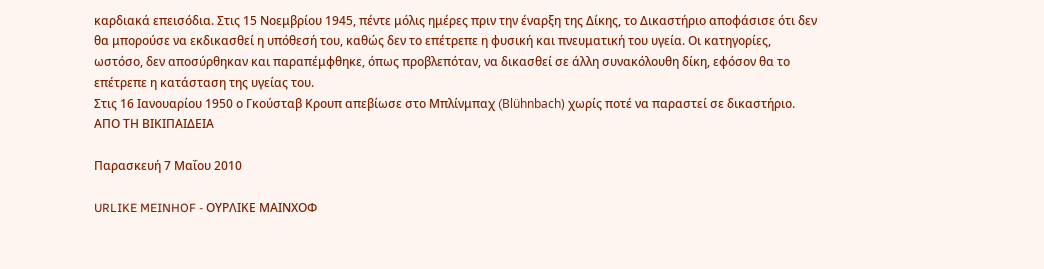καρδιακά επεισόδια. Στις 15 Νοεμβρίου 1945, πέντε μόλις ημέρες πριν την έναρξη της Δίκης, το Δικαστήριο αποφάσισε ότι δεν θα μπορούσε να εκδικασθεί η υπόθεσή του, καθώς δεν το επέτρεπε η φυσική και πνευματική του υγεία. Οι κατηγορίες, ωστόσο, δεν αποσύρθηκαν και παραπέμφθηκε, όπως προβλεπόταν, να δικασθεί σε άλλη συνακόλουθη δίκη, εφόσον θα το επέτρεπε η κατάσταση της υγείας του.
Στις 16 Ιανουαρίου 1950 ο Γκούσταβ Κρουπ απεβίωσε στο Μπλίνμπαχ (Blühnbach) χωρίς ποτέ να παραστεί σε δικαστήριο.
ΑΠΟ ΤΗ ΒΙΚΙΠΑΙΔΕΙΑ

Παρασκευή 7 Μαΐου 2010

URLIKE MEINHOF - ΟΥΡΛΙΚΕ ΜΑΙΝΧΟΦ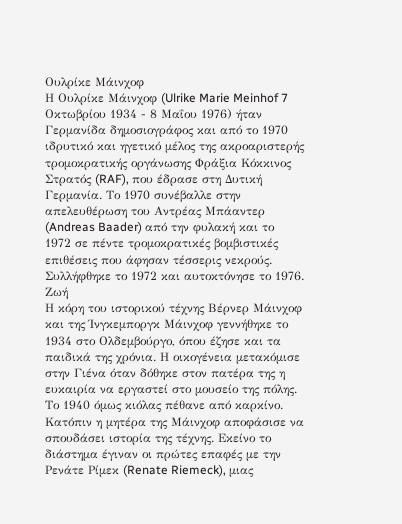Ουλρίκε Μάινχοφ
Η Ουλρίκε Μάινχοφ (Ulrike Marie Meinhof 7 Οκτωβρίου 1934 - 8 Μαΐου 1976) ήταν Γερμανίδα δημοσιογράφος και από το 1970 ιδρυτικό και ηγετικό μέλος της ακροαριστερής τρομοκρατικής οργάνωσης Φράξια Κόκκινος Στρατός (RAF), που έδρασε στη Δυτική Γερμανία. Το 1970 συνέβαλλε στην απελευθέρωση του Αντρέας Μπάαντερ (Andreas Baader) από την φυλακή και το 1972 σε πέντε τρομοκρατικές βομβιστικές επιθέσεις που άφησαν τέσσερις νεκρούς. Συλλήφθηκε το 1972 και αυτοκτόνησε το 1976.
Ζωή
Η κόρη του ιστορικού τέχνης Βέρνερ Μάινχοφ και της Ίνγκεμποργκ Μάινχοφ γεννήθηκε το 1934 στο Ολδεμβούργο, όπου έζησε και τα παιδικά της χρόνια. Η οικογένεια μετακόμισε στην Γιένα όταν δόθηκε στον πατέρα της η ευκαιρία να εργαστεί στο μουσείο της πόλης. Το 1940 όμως κιόλας πέθανε από καρκίνο. Κατόπιν η μητέρα της Μάινχοφ αποφάσισε να σπουδάσει ιστορία της τέχνης. Εκείνο το διάστημα έγιναν οι πρώτες επαφές με την Ρενάτε Ρίμεκ (Renate Riemeck), μιας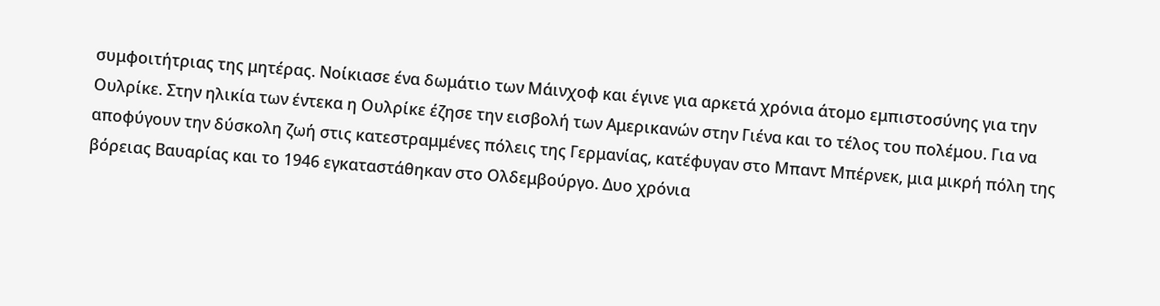συμφοιτήτριας της μητέρας. Νοίκιασε ένα δωμάτιο των Μάινχοφ και έγινε για αρκετά χρόνια άτομο εμπιστοσύνης για την Ουλρίκε. Στην ηλικία των έντεκα η Ουλρίκε έζησε την εισβολή των Αμερικανών στην Γιένα και το τέλος του πολέμου. Για να αποφύγουν την δύσκολη ζωή στις κατεστραμμένες πόλεις της Γερμανίας, κατέφυγαν στο Μπαντ Μπέρνεκ, μια μικρή πόλη της βόρειας Βαυαρίας και το 1946 εγκαταστάθηκαν στο Ολδεμβούργο. Δυο χρόνια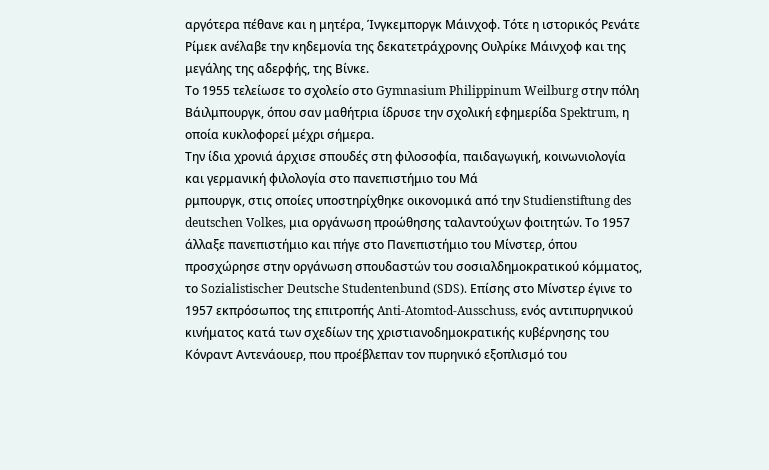αργότερα πέθανε και η μητέρα, Ίνγκεμποργκ Μάινχοφ. Τότε η ιστορικός Ρενάτε Ρίμεκ ανέλαβε την κηδεμονία της δεκατετράχρονης Ουλρίκε Μάινχοφ και της μεγάλης της αδερφής, της Βίνκε.
Το 1955 τελείωσε το σχολείο στο Gymnasium Philippinum Weilburg στην πόλη Βάιλμπουργκ, όπου σαν μαθήτρια ίδρυσε την σχολική εφημερίδα Spektrum, η οποία κυκλοφορεί μέχρι σήμερα.
Την ίδια χρονιά άρχισε σπουδές στη φιλοσοφία, παιδαγωγική, κοινωνιολογία και γερμανική φιλολογία στο πανεπιστήμιο του Μά
ρμπουργκ, στις οποίες υποστηρίχθηκε οικονομικά από την Studienstiftung des deutschen Volkes, μια οργάνωση προώθησης ταλαντούχων φοιτητών. Το 1957 άλλαξε πανεπιστήμιο και πήγε στο Πανεπιστήμιο του Μίνστερ, όπου προσχώρησε στην οργάνωση σπουδαστών του σοσιαλδημοκρατικού κόμματος, το Sozialistischer Deutsche Studentenbund (SDS). Επίσης στο Μίνστερ έγινε το 1957 εκπρόσωπος της επιτροπής Anti-Atomtod-Ausschuss, ενός αντιπυρηνικού κινήματος κατά των σχεδίων της χριστιανοδημοκρατικής κυβέρνησης του Κόνραντ Αντενάουερ, που προέβλεπαν τον πυρηνικό εξοπλισμό του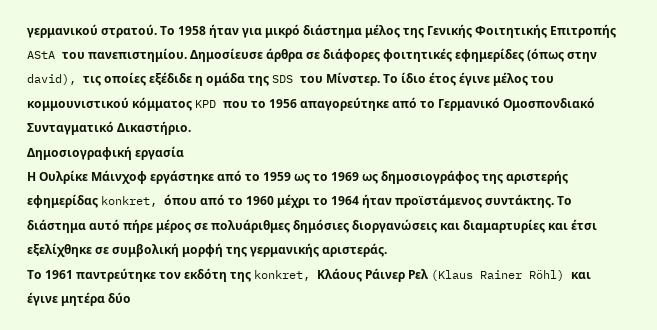γερμανικού στρατού. Το 1958 ήταν για μικρό διάστημα μέλος της Γενικής Φοιτητικής Επιτροπής AStA του πανεπιστημίου. Δημοσίευσε άρθρα σε διάφορες φοιτητικές εφημερίδες (όπως στην david), τις οποίες εξέδιδε η ομάδα της SDS του Μίνστερ. Το ίδιο έτος έγινε μέλος του κομμουνιστικού κόμματος KPD που το 1956 απαγορεύτηκε από το Γερμανικό Ομοσπονδιακό Συνταγματικό Δικαστήριο.
Δημοσιογραφική εργασία
Η Ουλρίκε Μάινχοφ εργάστηκε από το 1959 ως το 1969 ως δημοσιογράφος της αριστερής εφημερίδας konkret, όπου από το 1960 μέχρι το 1964 ήταν προϊστάμενος συντάκτης. Το διάστημα αυτό πήρε μέρος σε πολυάριθμες δημόσιες διοργανώσεις και διαμαρτυρίες και έτσι εξελίχθηκε σε συμβολική μορφή της γερμανικής αριστεράς.
Το 1961 παντρεύτηκε τον εκδότη της konkret, Κλάους Ράινερ Ρελ (Klaus Rainer Röhl) και έγινε μητέρα δύο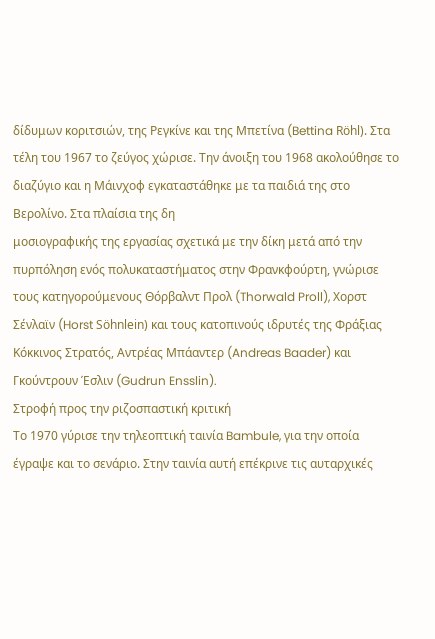δίδυμων κοριτσιών, της Ρεγκίνε και της Μπετίνα (Bettina Röhl). Στα τέλη του 1967 το ζεύγος χώρισε. Την άνοιξη του 1968 ακολούθησε το διαζύγιο και η Μάινχοφ εγκαταστάθηκε με τα παιδιά της στο Βερολίνο. Στα πλαίσια της δη
μοσιογραφικής της εργασίας σχετικά με την δίκη μετά από την πυρπόληση ενός πολυκαταστήματος στην Φρανκφούρτη, γνώρισε τους κατηγορούμενους Θόρβαλντ Προλ (Thorwald Proll), Χορστ Σένλαϊν (Horst Söhnlein) και τους κατοπινούς ιδρυτές της Φράξιας Κόκκινος Στρατός, Αντρέας Μπάαντερ (Andreas Baader) και Γκούντρουν Έσλιν (Gudrun Ensslin).
Στροφή προς την ριζοσπαστική κριτική
Το 1970 γύρισε την τηλεοπτική ταινία Bambule, για την οποία έγραψε και το σενάριο. Στην ταινία αυτή επέκρινε τις αυταρχικές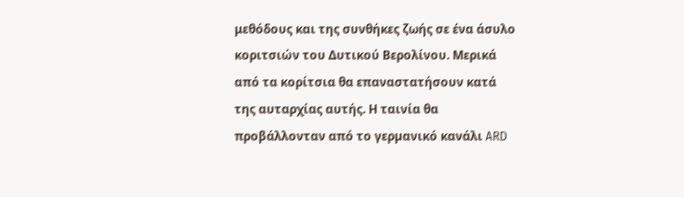μεθόδους και της συνθήκες ζωής σε ένα άσυλο κοριτσιών του Δυτικού Βερολίνου. Μερικά από τα κορίτσια θα επαναστατήσουν κατά της αυταρχίας αυτής. Η ταινία θα προβάλλονταν από το γερµανικό κανάλι ARD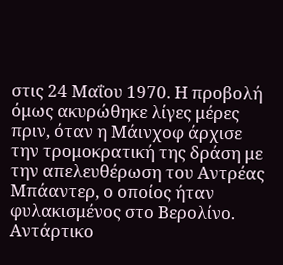στις 24 Μαΐου 1970. Η προβολή όμως ακυρώθηκε λίγες μέρες πριν, όταν η Μάινχοφ άρχισε την τρομοκρατική της δράση με την απελευθέρωση του Αντρέας Μπάαντερ, ο οποίος ήταν φυλακισμένος στο Βερολίνο.
Αντάρτικο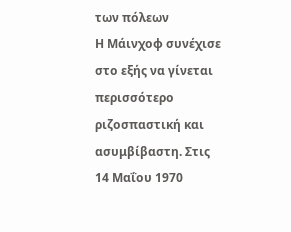των πόλεων
Η Μάινχοφ συνέχισε στο εξής να γίνεται περισσότερο ριζοσπαστική και ασυμβίβαστη. Στις 14 Μαΐου 1970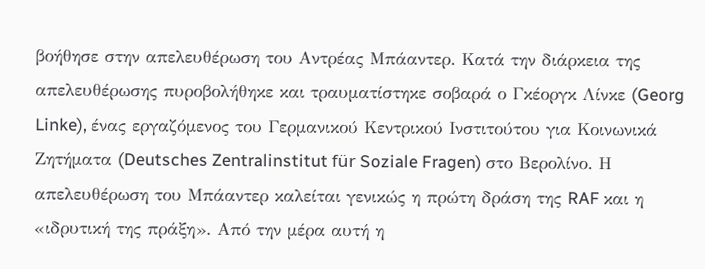βοήθησε στην απελευθέρωση του Αντρέας Μπάαντερ. Κατά την διάρκεια της απελευθέρωσης πυροβολήθηκε και τραυματίστηκε σοβαρά ο Γκέοργκ Λίνκε (Georg Linke), ένας εργαζόμενος του Γερμανικού Κεντρικού Ινστιτούτου για Κοινωνικά Ζητήματα (Deutsches Zentralinstitut für Soziale Fragen) στο Βερολίνο. Η απελευθέρωση του Μπάαντερ καλείται γενικώς η πρώτη δράση της RAF και η «ιδρυτική της πράξη». Από την μέρα αυτή η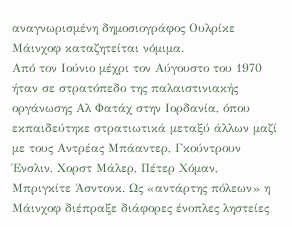αναγνωρισμένη δημοσιογράφος Ουλρίκε Μάινχοφ καταζητείται νόμιμα.
Από τον Ιούνιο μέχρι τον Αύγουστο του 1970 ήταν σε στρατόπεδο της παλαιστινιακής οργάνωσης Αλ Φατάχ στην Ιορδανία, όπου εκπαιδεύτηκε στρατιωτικά μεταξύ άλλων μαζί με τους Αντρέας Μπάαντερ, Γκούντρουν Ένσλιν, Χορστ Μάλερ, Πέτερ Χόμαν, Μπριγκίτε Άσντονκ. Ως «αντάρτης πόλεων» η Μάινχοφ διέπραξε διάφορες ένοπλες ληστείες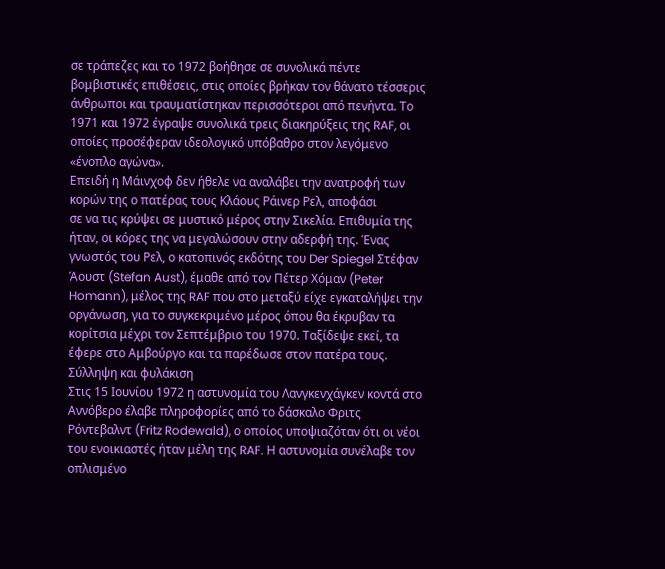σε τράπεζες και το 1972 βοήθησε σε συνολικά πέντε βομβιστικές επιθέσεις, στις οποίες βρήκαν τον θάνατο τέσσερις άνθρωποι και τραυματίστηκαν περισσότεροι από πενήντα. Το 1971 και 1972 έγραψε συνολικά τρεις διακηρύξεις της RAF, οι οποίες προσέφεραν ιδεολογικό υπόβαθρο στον λεγόμενο «ένοπλο αγώνα».
Επειδή η Μάινχοφ δεν ήθελε να αναλάβει την ανατροφή των κορών της ο πατέρας τους Κλάους Ράινερ Ρελ, αποφάσι
σε να τις κρύψει σε μυστικό μέρος στην Σικελία. Επιθυμία της ήταν, οι κόρες της να μεγαλώσουν στην αδερφή της. Ένας γνωστός του Ρελ, ο κατοπινός εκδότης του Der Spiegel Στέφαν Άουστ (Stefan Aust), έμαθε από τον Πέτερ Χόμαν (Peter Homann), μέλος της RAF που στο μεταξύ είχε εγκαταλήψει την οργάνωση, για το συγκεκριμένο μέρος όπου θα έκρυβαν τα κορίτσια μέχρι τον Σεπτέμβριο του 1970. Ταξίδεψε εκεί, τα έφερε στο Αμβούργο και τα παρέδωσε στον πατέρα τους.
Σύλληψη και φυλάκιση
Στις 15 Ιουνίου 1972 η αστυνομία του Λανγκενχάγκεν κοντά στο Αννόβερο έλαβε πληροφορίες από το δάσκαλο Φριτς Ρόντεβαλντ (Fritz Rodewald), ο οποίος υποψιαζόταν ότι οι νέοι του ενοικιαστές ήταν μέλη της RAF. Η αστυνομία συνέλαβε τον οπλισμένο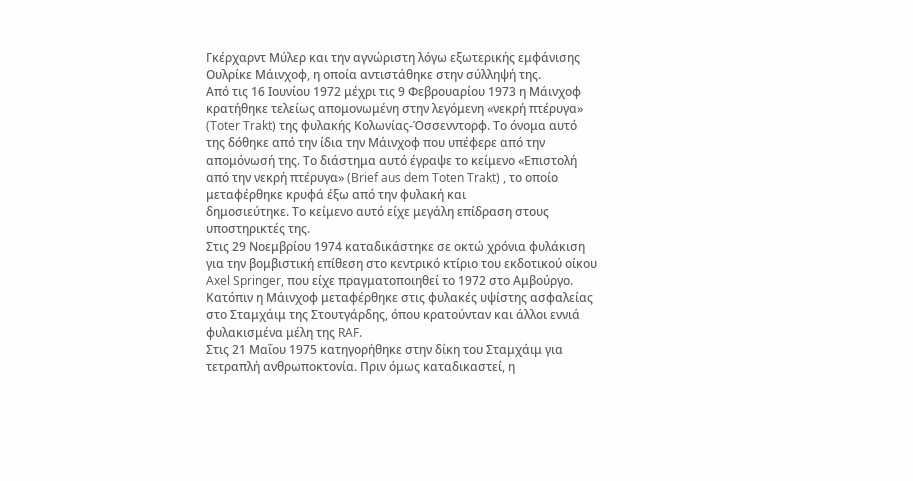Γκέρχαρντ Μύλερ και την αγνώριστη λόγω εξωτερικής εμφάνισης Ουλρίκε Μάινχοφ, η οποία αντιστάθηκε στην σύλληψή της.
Από τις 16 Ιουνίου 1972 μέχρι τις 9 Φεβρουαρίου 1973 η Μάινχοφ κρατήθηκε τελείως απομονωμένη στην λεγόμενη «νεκρή πτέρυγα» (Toter Trakt) της φυλακής Κολωνίας-Όσσενντορφ. Το όνομα αυτό της δόθηκε από την ίδια την Μάινχοφ που υπέφερε από την απομόνωσή της. Το διάστημα αυτό έγραψε το κείμενο «Επιστολή από την νεκρή πτέρυγα» (Brief aus dem Toten Trakt) , το οποίο μεταφέρθηκε κρυφά έξω από την φυλακή και
δημοσιεύτηκε. Το κείμενο αυτό είχε μεγάλη επίδραση στους υποστηρικτές της.
Στις 29 Νοεμβρίου 1974 καταδικάστηκε σε οκτώ χρόνια φυλάκιση για την βομβιστική επίθεση στο κεντρικό κτίριο του εκδοτικού οίκου Axel Springer, που είχε πραγματοποιηθεί το 1972 στο Αμβούργο. Κατόπιν η Μάινχοφ μεταφέρθηκε στις φυλακές υψίστης ασφαλείας στο Σταμχάιμ της Στουτγάρδης, όπου κρατούνταν και άλλοι εννιά φυλακισμένα μέλη της RAF.
Στις 21 Μαΐου 1975 κατηγορήθηκε στην δίκη του Σταμχάιμ για τετραπλή ανθρωποκτονία. Πριν όμως καταδικαστεί, η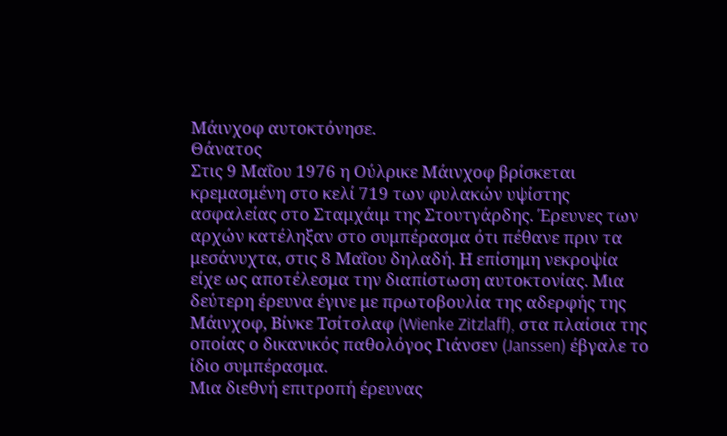Μάινχοφ αυτοκτόνησε.
Θάνατος
Στις 9 Μαΐου 1976 η Ούλρικε Μάινχοφ βρίσκεται κρεμασμένη στο κελί 719 των φυλακών υψίστης ασφαλείας στο Σταμχάιμ της Στουτγάρδης. Έρευνες των αρχών κατέληξαν στο συμπέρασμα ότι πέθανε πριν τα μεσάνυχτα, στις 8 Μαΐου δηλαδή. Η επίσημη νεκροψία είχε ως αποτέλεσμα την διαπίστωση αυτοκτονίας. Μια δεύτερη έρευνα έγινε με πρωτοβουλία της αδερφής της Μάινχοφ, Βίνκε Τσίτσλαφ (Wienke Zitzlaff), στα πλαίσια της οποίας ο δικανικός παθολόγος Γιάνσεν (Janssen) έβγαλε το ίδιο συμπέρασμα.
Μια διεθνή επιτροπή έρευνας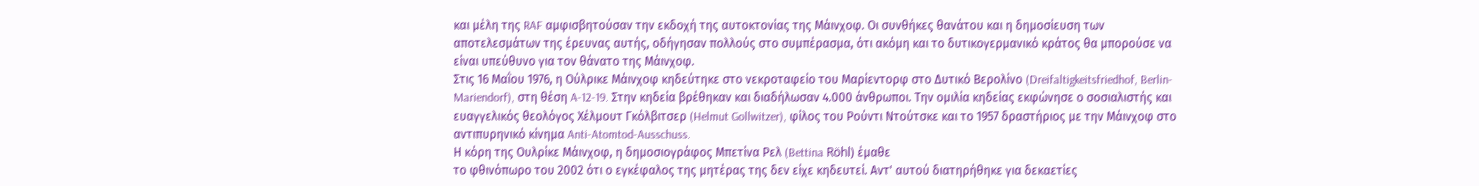και μέλη της RAF αμφισβητούσαν την εκδοχή της αυτοκτονίας της Μάινχοφ. Οι συνθήκες θανάτου και η δημοσίευση των αποτελεσμάτων της έρευνας αυτής, οδήγησαν πολλούς στο συμπέρασμα, ότι ακόμη και το δυτικογερμανικό κράτος θα μπορούσε να είναι υπεύθυνο για τον θάνατο της Μάινχοφ.
Στις 16 Μαΐου 1976, η Ούλρικε Μάινχοφ κηδεύτηκε στο νεκροταφείο του Μαρίεντορφ στο Δυτικό Βερολίνο (Dreifaltigkeitsfriedhof, Berlin-Mariendorf), στη θέση A-12-19. Στην κηδεία βρέθηκαν και διαδήλωσαν 4.000 άνθρωποι. Την ομιλία κηδείας εκφώνησε ο σοσιαλιστής και ευαγγελικός θεολόγος Χέλμουτ Γκόλβιτσερ (Helmut Gollwitzer), φίλος του Ρούντι Ντούτσκε και το 1957 δραστήριος με την Μάινχοφ στο αντιπυρηνικό κίνημα Anti-Atomtod-Ausschuss.
Η κόρη της Ουλρίκε Μάινχοφ, η δημοσιογράφος Μπετίνα Ρελ (Bettina Röhl) έμαθε
το φθινόπωρο του 2002 ότι ο εγκέφαλος της μητέρας της δεν είχε κηδευτεί. Αντ' αυτού διατηρήθηκε για δεκαετίες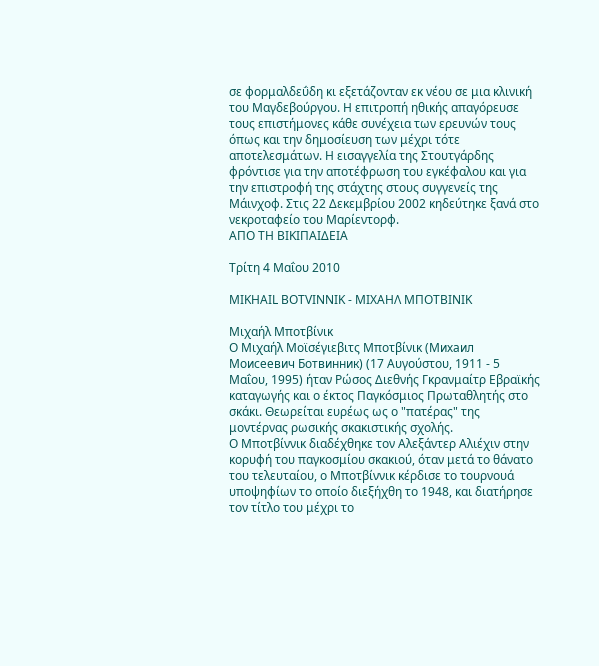σε φορμαλδεΰδη κι εξετάζονταν εκ νέου σε μια κλινική του Μαγδεβούργου. Η επιτροπή ηθικής απαγόρευσε τους επιστήμονες κάθε συνέχεια των ερευνών τους όπως και την δημοσίευση των μέχρι τότε αποτελεσμάτων. Η εισαγγελία της Στουτγάρδης φρόντισε για την αποτέφρωση του εγκέφαλου και για την επιστροφή της στάχτης στους συγγενείς της Μάινχοφ. Στις 22 Δεκεμβρίου 2002 κηδεύτηκε ξανά στο νεκροταφείο του Μαρίεντορφ.
ΑΠΟ ΤΗ ΒΙΚΙΠΑΙΔΕΙΑ

Τρίτη 4 Μαΐου 2010

MIKHAIL BOTVINNIK - ΜΙΧΑΗΛ ΜΠΟΤΒΙΝΙΚ

Μιχαήλ Μποτβίνικ
Ο Μιχαήλ Μοϊσέγιεβιτς Μποτβίνικ (Михаил Моисеевич Ботвинник) (17 Αυγούστου, 1911 - 5 Μαΐου, 1995) ήταν Ρώσος Διεθνής Γκρανμαίτρ Εβραϊκής καταγωγής και ο έκτος Παγκόσμιος Πρωταθλητής στο σκάκι. Θεωρείται ευρέως ως ο "πατέρας" της μοντέρνας ρωσικής σκακιστικής σχολής.
Ο Μποτβίννικ διαδέχθηκε τον Αλεξάντερ Αλιέχιν στην κορυφή του παγκοσμίου σκακιού, όταν μετά το θάνατο του τελευταίου, ο Μποτβίννικ κέρδισε το τουρνουά υποψηφίων το οποίο διεξήχθη το 1948, και διατήρησε τον τίτλο του μέχρι το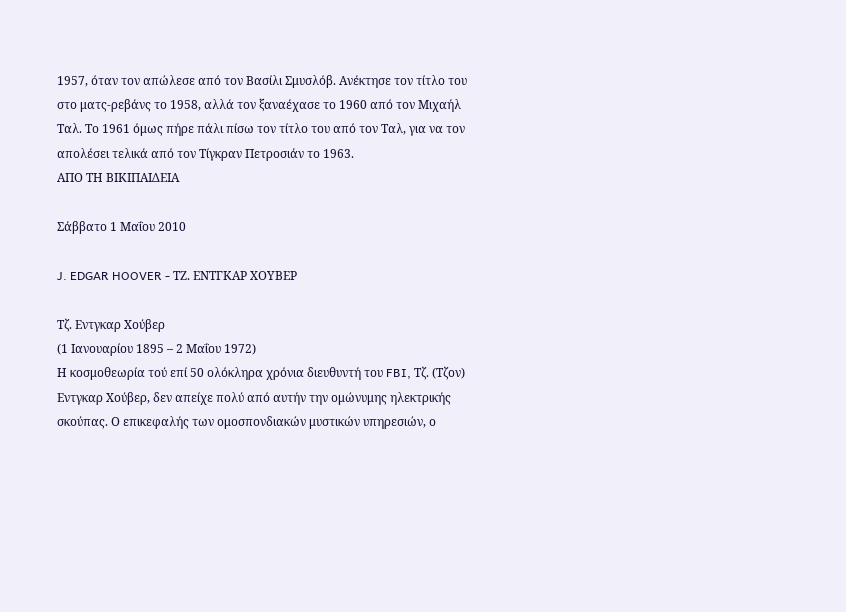1957, όταν τον απώλεσε από τον Βασίλι Σμυσλόβ. Ανέκτησε τον τίτλο του στο ματς-ρεβάνς το 1958, αλλά τον ξαναέχασε το 1960 από τον Μιχαήλ Ταλ. Το 1961 όμως πήρε πάλι πίσω τον τίτλο του από τον Ταλ, για να τον απολέσει τελικά από τον Τίγκραν Πετροσιάν το 1963.
ΑΠΟ ΤΗ ΒΙΚΙΠΑΙΔΕΙΑ

Σάββατο 1 Μαΐου 2010

J. EDGAR HOOVER - ΤΖ. ΕΝΤΓΚΑΡ ΧΟΥΒΕΡ

Τζ. Εντγκαρ Χούβερ
(1 Ιανουαρίου 1895 – 2 Μαΐου 1972)
Η κοσμοθεωρία τού επί 50 ολόκληρα χρόνια διευθυντή του FBI, Τζ. (Τζον) Εντγκαρ Χούβερ, δεν απείχε πολύ από αυτήν την ομώνυμης ηλεκτρικής σκούπας. Ο επικεφαλής των ομοσπονδιακών μυστικών υπηρεσιών, ο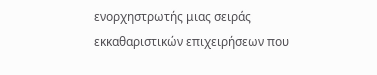ενορχηστρωτής μιας σειράς εκκαθαριστικών επιχειρήσεων που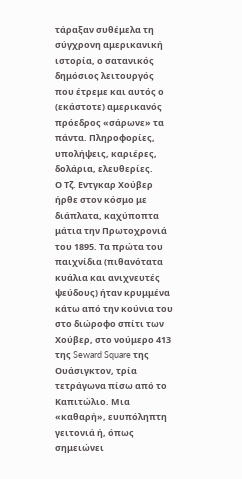τάραξαν συθέμελα τη σύγχρονη αμερικανική ιστορία, ο σατανικός δημόσιος λειτουργός που έτρεμε και αυτός ο (εκάστοτε) αμερικανός πρόεδρος «σάρωνε» τα πάντα. Πληροφορίες, υπολήψεις, καριέρες, δολάρια, ελευθερίες.
Ο Τζ. Εντγκαρ Χούβερ ήρθε στον κόσμο με διάπλατα, καχύποπτα μάτια την Πρωτοχρονιά του 1895. Τα πρώτα του παιχνίδια (πιθανότατα κυάλια και ανιχνευτές ψεύδους) ήταν κρυμμένα κάτω από την κούνια του στο διώροφο σπίτι των Χούβερ, στο νούμερο 413 της Seward Square της Ουάσιγκτον, τρία τετράγωνα πίσω από το Καπιτώλιο. Μια «καθαρή», ευυπόληπτη γειτονιά ή, όπως σημειώνει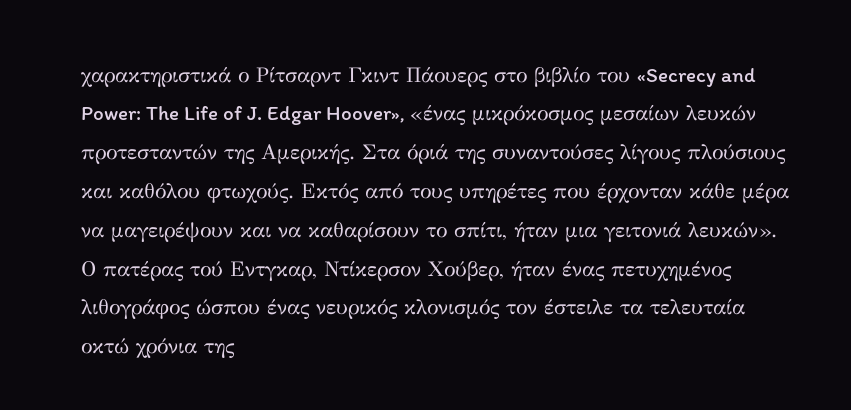χαρακτηριστικά ο Ρίτσαρντ Γκιντ Πάουερς στο βιβλίο του «Secrecy and Power: The Life of J. Edgar Hoover», «ένας μικρόκοσμος μεσαίων λευκών προτεσταντών της Αμερικής. Στα όριά της συναντούσες λίγους πλούσιους και καθόλου φτωχούς. Εκτός από τους υπηρέτες που έρχονταν κάθε μέρα να μαγειρέψουν και να καθαρίσουν το σπίτι, ήταν μια γειτονιά λευκών». Ο πατέρας τού Εντγκαρ, Ντίκερσον Χούβερ, ήταν ένας πετυχημένος λιθογράφος ώσπου ένας νευρικός κλονισμός τον έστειλε τα τελευταία οκτώ χρόνια της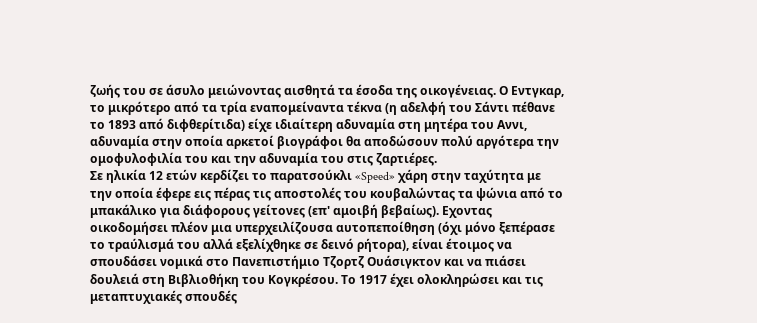ζωής του σε άσυλο μειώνοντας αισθητά τα έσοδα της οικογένειας. Ο Εντγκαρ, το μικρότερο από τα τρία εναπομείναντα τέκνα (η αδελφή του Σάντι πέθανε το 1893 από διφθερίτιδα) είχε ιδιαίτερη αδυναμία στη μητέρα του Αννι, αδυναμία στην οποία αρκετοί βιογράφοι θα αποδώσουν πολύ αργότερα την ομοφυλοφιλία του και την αδυναμία του στις ζαρτιέρες.
Σε ηλικία 12 ετών κερδίζει το παρατσούκλι «Speed» χάρη στην ταχύτητα με την οποία έφερε εις πέρας τις αποστολές του κουβαλώντας τα ψώνια από το μπακάλικο για διάφορους γείτονες (επ' αμοιβή βεβαίως). Εχοντας οικοδομήσει πλέον μια υπερχειλίζουσα αυτοπεποίθηση (όχι μόνο ξεπέρασε το τραύλισμά του αλλά εξελίχθηκε σε δεινό ρήτορα), είναι έτοιμος να σπουδάσει νομικά στο Πανεπιστήμιο Τζορτζ Ουάσιγκτον και να πιάσει δουλειά στη Βιβλιοθήκη του Κογκρέσου. Το 1917 έχει ολοκληρώσει και τις μεταπτυχιακές σπουδές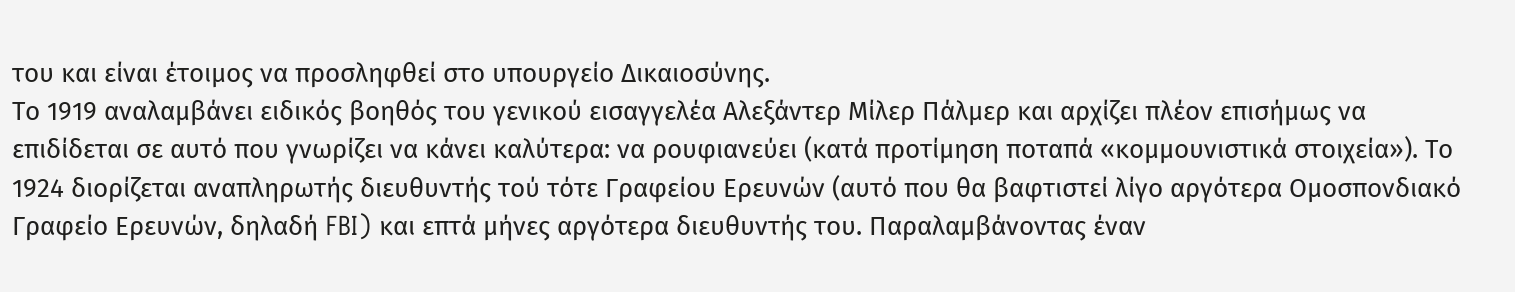του και είναι έτοιμος να προσληφθεί στο υπουργείο Δικαιοσύνης.
Το 1919 αναλαμβάνει ειδικός βοηθός του γενικού εισαγγελέα Αλεξάντερ Μίλερ Πάλμερ και αρχίζει πλέον επισήμως να επιδίδεται σε αυτό που γνωρίζει να κάνει καλύτερα: να ρουφιανεύει (κατά προτίμηση ποταπά «κομμουνιστικά στοιχεία»). Το 1924 διορίζεται αναπληρωτής διευθυντής τού τότε Γραφείου Ερευνών (αυτό που θα βαφτιστεί λίγο αργότερα Ομοσπονδιακό Γραφείο Ερευνών, δηλαδή FBI) και επτά μήνες αργότερα διευθυντής του. Παραλαμβάνοντας έναν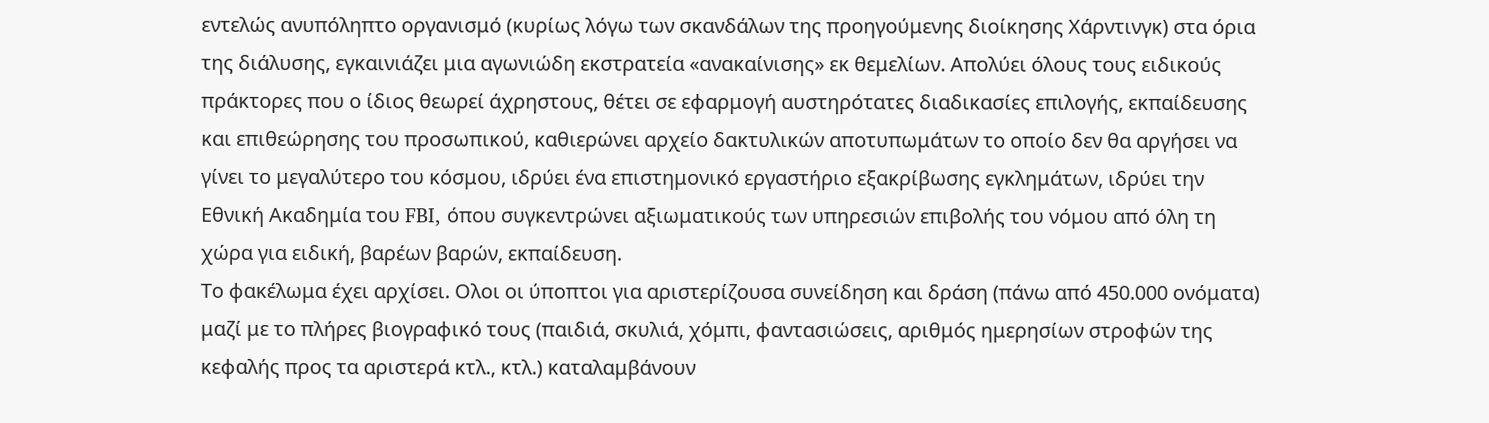εντελώς ανυπόληπτο οργανισμό (κυρίως λόγω των σκανδάλων της προηγούμενης διοίκησης Χάρντινγκ) στα όρια της διάλυσης, εγκαινιάζει μια αγωνιώδη εκστρατεία «ανακαίνισης» εκ θεμελίων. Απολύει όλους τους ειδικούς πράκτορες που ο ίδιος θεωρεί άχρηστους, θέτει σε εφαρμογή αυστηρότατες διαδικασίες επιλογής, εκπαίδευσης και επιθεώρησης του προσωπικού, καθιερώνει αρχείο δακτυλικών αποτυπωμάτων το οποίο δεν θα αργήσει να γίνει το μεγαλύτερο του κόσμου, ιδρύει ένα επιστημονικό εργαστήριο εξακρίβωσης εγκλημάτων, ιδρύει την Εθνική Ακαδημία του FBI, όπου συγκεντρώνει αξιωματικούς των υπηρεσιών επιβολής του νόμου από όλη τη χώρα για ειδική, βαρέων βαρών, εκπαίδευση.
Το φακέλωμα έχει αρχίσει. Ολοι οι ύποπτοι για αριστερίζουσα συνείδηση και δράση (πάνω από 450.000 ονόματα) μαζί με το πλήρες βιογραφικό τους (παιδιά, σκυλιά, χόμπι, φαντασιώσεις, αριθμός ημερησίων στροφών της κεφαλής προς τα αριστερά κτλ., κτλ.) καταλαμβάνουν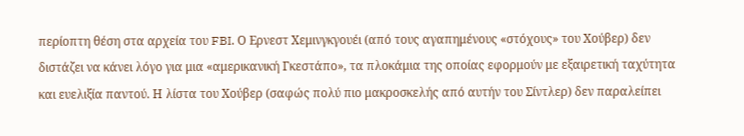περίοπτη θέση στα αρχεία του FBI. Ο Ερνεστ Χεμινγκγουέι (από τους αγαπημένους «στόχους» του Χούβερ) δεν διστάζει να κάνει λόγο για μια «αμερικανική Γκεστάπο», τα πλοκάμια της οποίας εφορμούν με εξαιρετική ταχύτητα και ευελιξία παντού. Η λίστα του Χούβερ (σαφώς πολύ πιο μακροσκελής από αυτήν του Σίντλερ) δεν παραλείπει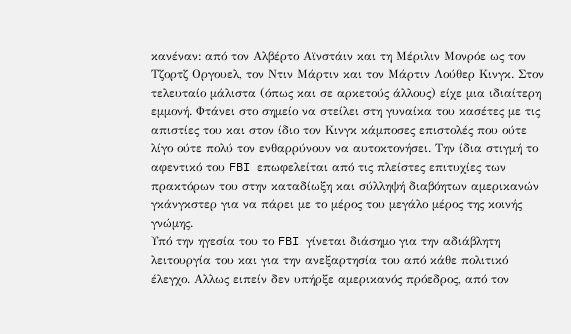κανέναν: από τον Αλβέρτο Αϊνστάιν και τη Μέριλιν Μονρόε ως τον Τζορτζ Οργουελ, τον Ντιν Μάρτιν και τον Μάρτιν Λούθερ Κινγκ. Στον τελευταίο μάλιστα (όπως και σε αρκετούς άλλους) είχε μια ιδιαίτερη εμμονή. Φτάνει στο σημείο να στείλει στη γυναίκα του κασέτες με τις απιστίες του και στον ίδιο τον Κινγκ κάμποσες επιστολές που ούτε λίγο ούτε πολύ τον ενθαρρύνουν να αυτοκτονήσει. Την ίδια στιγμή το αφεντικό του FBI επωφελείται από τις πλείστες επιτυχίες των πρακτόρων του στην καταδίωξη και σύλληψή διαβόητων αμερικανών γκάνγκστερ για να πάρει με το μέρος του μεγάλο μέρος της κοινής γνώμης.
Υπό την ηγεσία του το FBI γίνεται διάσημο για την αδιάβλητη λειτουργία του και για την ανεξαρτησία του από κάθε πολιτικό έλεγχο. Αλλως ειπείν δεν υπήρξε αμερικανός πρόεδρος, από τον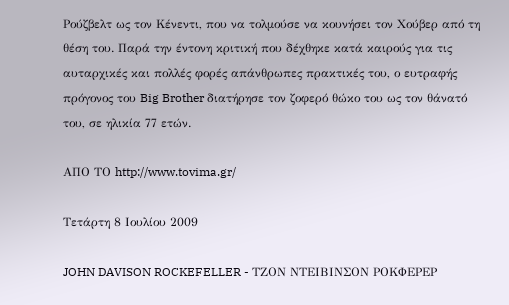Ρούζβελτ ως τον Κένεντι, που να τολμούσε να κουνήσει τον Χούβερ από τη θέση του. Παρά την έντονη κριτική που δέχθηκε κατά καιρούς για τις αυταρχικές και πολλές φορές απάνθρωπες πρακτικές του, ο ευτραφής πρόγονος του Big Brother διατήρησε τον ζοφερό θώκο του ως τον θάνατό του, σε ηλικία 77 ετών.

ΑΠΟ ΤΟ http://www.tovima.gr/

Τετάρτη 8 Ιουλίου 2009

JOHN DAVISON ROCKEFELLER - ΤΖΟΝ ΝΤΕΙΒΙΝΣΟΝ ΡΟΚΦΕΡΕΡ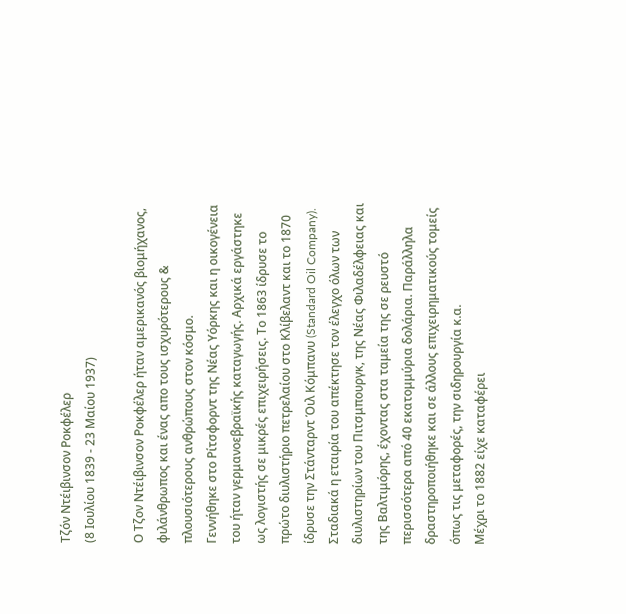Τζόν Ντέιβινσον Ροκφέλερ
(8 Ιουλίου 1839 - 23 Μαίου 1937)

Ο Τζον Ντέιβινσον Ροκφέλερ ήταν αμερικανός βιομήχανος, φιλάνθρωπος και ένας απο τους ισχυρότερους & πλουσιότερους ανθρώπους στον κόσμο.
Γεννήθηκε στο Ρίτσφορντ της Νέας Υόρκης και η οικογένεια του ήταν γερμανοεβραϊκής καταγωγής. Αρχικά εργάστηκε ως λογιστής σε μικρές επιχειρήσεις. Το 1863 ίδρυσε το πρώτο διυλιστήριο πετρελαίου στο Κλίβελαντ και το 1870 ίδρυσε την Στάνταρντ Όιλ Κόμπανυ (Standard Oil Company). Σταδιακά η εταιρία του απέκτησε τον έλεγχο όλων των διυλιστηρίων του Πιτσμπουργκ, της Νέας Φιλαδέλφειας και της Βαλτιμόρης, έχοντας στα ταμεία της σε ρευστό περισσότερα από 40 εκατομμύρια δολάρια. Παράλληλα δραστηροποιήθηκε και σε άλλους επιχειρηματικούς τομείς όπως τις μεταφορές, την σιδηρουργία κ.α.
Μέχρι το 1882 είχε καταφέρει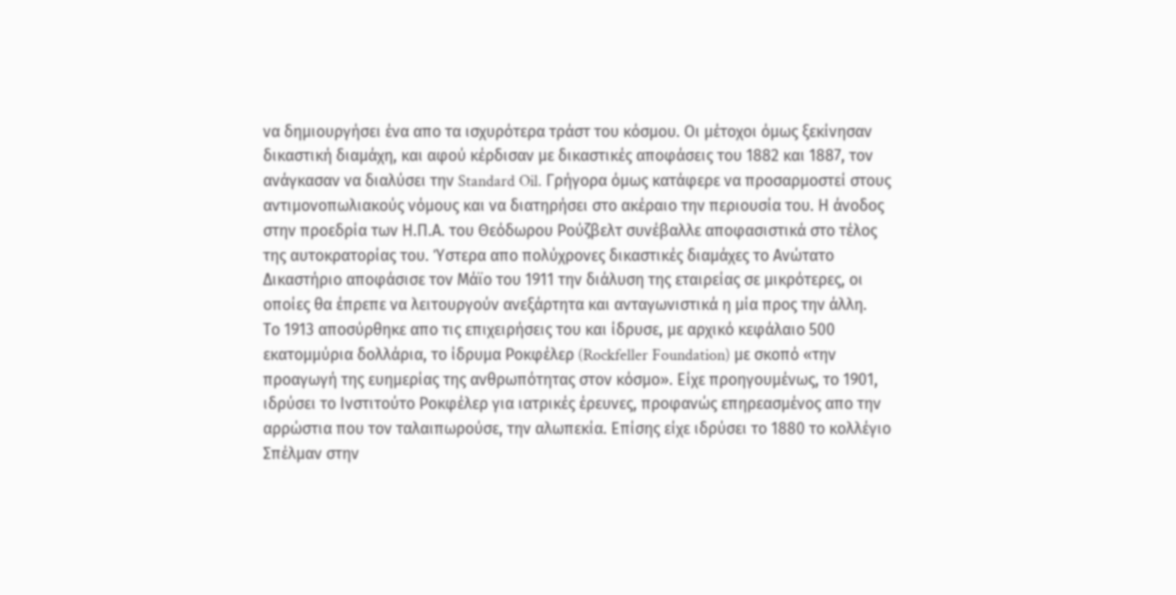να δημιουργήσει ένα απο τα ισχυρότερα τράστ του κόσμου. Οι μέτοχοι όμως ξεκίνησαν δικαστική διαμάχη, και αφού κέρδισαν με δικαστικές αποφάσεις του 1882 και 1887, τον ανάγκασαν να διαλύσει την Standard Oil. Γρήγορα όμως κατάφερε να προσαρμοστεί στους αντιμονοπωλιακούς νόμους και να διατηρήσει στο ακέραιο την περιουσία του. Η άνοδος στην προεδρία των Η.Π.Α. του Θεόδωρου Ρούζβελτ συνέβαλλε αποφασιστικά στο τέλος της αυτοκρατορίας του. Ύστερα απο πολύχρονες δικαστικές διαμάχες το Ανώτατο Δικαστήριο αποφάσισε τον Μάϊο του 1911 την διάλυση της εταιρείας σε μικρότερες, οι οποίες θα έπρεπε να λειτουργούν ανεξάρτητα και ανταγωνιστικά η μία προς την άλλη.
Το 1913 αποσύρθηκε απο τις επιχειρήσεις του και ίδρυσε, με αρχικό κεφάλαιο 500 εκατομμύρια δολλάρια, το ίδρυμα Ροκφέλερ (Rockfeller Foundation) με σκοπό «την προαγωγή της ευημερίας της ανθρωπότητας στον κόσμο». Είχε προηγουμένως, το 1901, ιδρύσει το Ινστιτούτο Ροκφέλερ για ιατρικές έρευνες, προφανώς επηρεασμένος απο την αρρώστια που τον ταλαιπωρούσε, την αλωπεκία. Επίσης είχε ιδρύσει το 1880 το κολλέγιο Σπέλμαν στην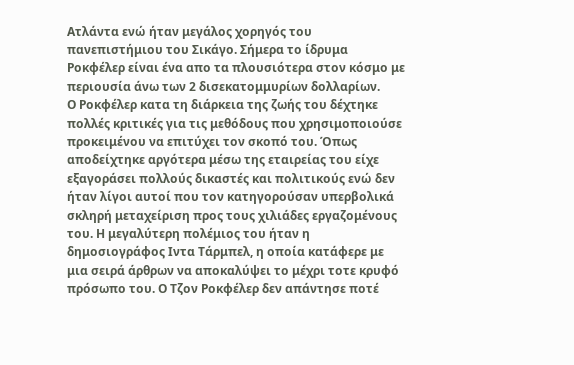Ατλάντα ενώ ήταν μεγάλος χορηγός του πανεπιστήμιου του Σικάγο. Σήμερα το ίδρυμα Ροκφέλερ είναι ένα απο τα πλουσιότερα στον κόσμο με περιουσία άνω των 2 δισεκατομμυρίων δολλαρίων.
Ο Ροκφέλερ κατα τη διάρκεια της ζωής του δέχτηκε πολλές κριτικές για τις μεθόδους που χρησιμοποιούσε προκειμένου να επιτύχει τον σκοπό του. Όπως αποδείχτηκε αργότερα μέσω της εταιρείας του είχε εξαγοράσει πολλούς δικαστές και πολιτικούς ενώ δεν ήταν λίγοι αυτοί που τον κατηγορούσαν υπερβολικά σκληρή μεταχείριση προς τους χιλιάδες εργαζομένους του. Η μεγαλύτερη πολέμιος του ήταν η δημοσιογράφος Ιντα Τάρμπελ, η οποία κατάφερε με μια σειρά άρθρων να αποκαλύψει το μέχρι τοτε κρυφό πρόσωπο του. Ο Τζον Ροκφέλερ δεν απάντησε ποτέ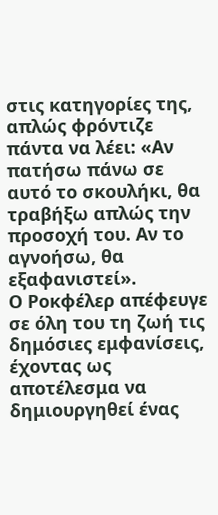στις κατηγορίες της, απλώς φρόντιζε πάντα να λέει: «Αν πατήσω πάνω σε αυτό το σκουλήκι, θα τραβήξω απλώς την προσοχή του. Αν το αγνοήσω, θα εξαφανιστεί».
Ο Ροκφέλερ απέφευγε σε όλη του τη ζωή τις δημόσιες εμφανίσεις, έχοντας ως αποτέλεσμα να δημιουργηθεί ένας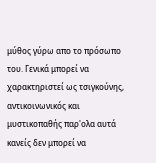μύθος γύρω απο το πρόσωπο του. Γενικά μπορεί να χαρακτηριστεί ως τσιγκούνης, αντικοινωνικός και μυστικοπαθής παρ'ολα αυτά κανείς δεν μπορεί να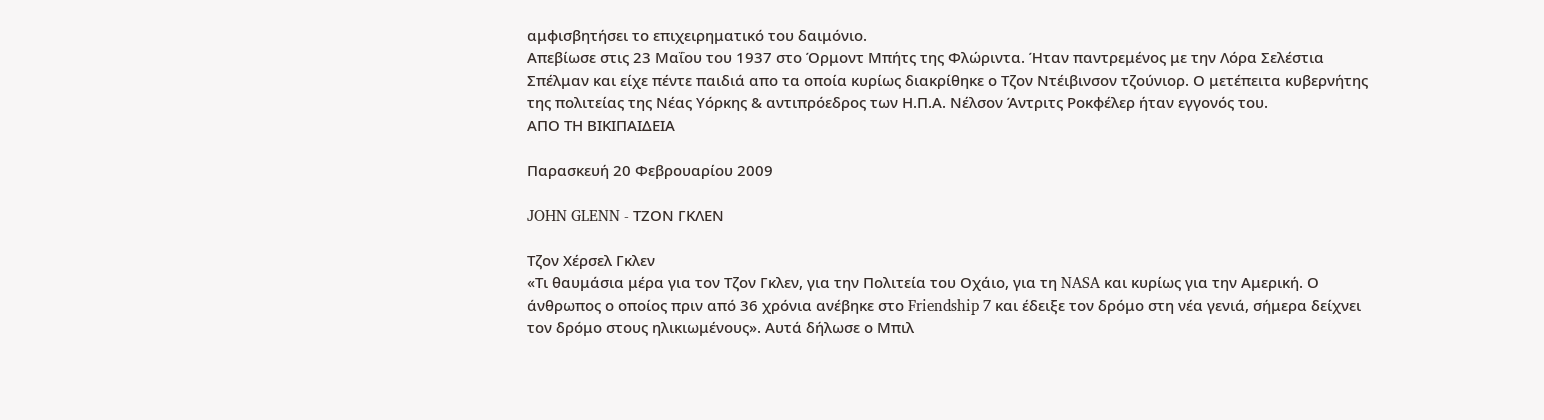αμφισβητήσει το επιχειρηματικό του δαιμόνιο.
Απεβίωσε στις 23 Μαΐου του 1937 στο Όρμοντ Μπήτς της Φλώριντα. Ήταν παντρεμένος με την Λόρα Σελέστια Σπέλμαν και είχε πέντε παιδιά απο τα οποία κυρίως διακρίθηκε ο Τζον Ντέιβινσον τζούνιορ. Ο μετέπειτα κυβερνήτης της πολιτείας της Νέας Υόρκης & αντιπρόεδρος των Η.Π.Α. Νέλσον Άντριτς Ροκφέλερ ήταν εγγονός του.
ΑΠΟ ΤΗ ΒΙΚΙΠΑΙΔΕΙΑ

Παρασκευή 20 Φεβρουαρίου 2009

JOHN GLENN - ΤΖΟΝ ΓΚΛΕΝ

Τζον Χέρσελ Γκλεν
«Τι θαυμάσια μέρα για τον Τζον Γκλεν, για την Πολιτεία του Οχάιο, για τη NASA και κυρίως για την Αμερική. Ο άνθρωπος ο οποίος πριν από 36 χρόνια ανέβηκε στο Friendship 7 και έδειξε τον δρόμο στη νέα γενιά, σήμερα δείχνει τον δρόμο στους ηλικιωμένους». Αυτά δήλωσε ο Μπιλ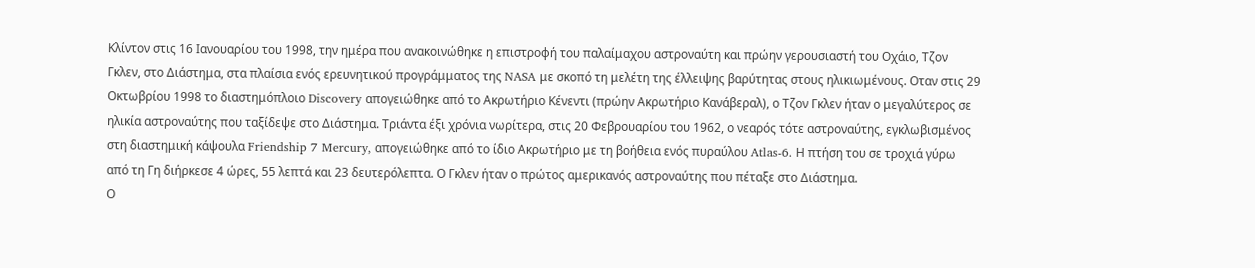Κλίντον στις 16 Ιανουαρίου του 1998, την ημέρα που ανακοινώθηκε η επιστροφή του παλαίμαχου αστροναύτη και πρώην γερουσιαστή του Οχάιο, Τζον Γκλεν, στο Διάστημα, στα πλαίσια ενός ερευνητικού προγράμματος της NASA με σκοπό τη μελέτη της έλλειψης βαρύτητας στους ηλικιωμένους. Οταν στις 29 Οκτωβρίου 1998 το διαστημόπλοιο Discovery απογειώθηκε από το Ακρωτήριο Κένεντι (πρώην Ακρωτήριο Κανάβεραλ), ο Τζον Γκλεν ήταν ο μεγαλύτερος σε ηλικία αστροναύτης που ταξίδεψε στο Διάστημα. Τριάντα έξι χρόνια νωρίτερα, στις 20 Φεβρουαρίου του 1962, ο νεαρός τότε αστροναύτης, εγκλωβισμένος στη διαστημική κάψουλα Friendship 7 Mercury, απογειώθηκε από το ίδιο Ακρωτήριο με τη βοήθεια ενός πυραύλου Atlas-6. Η πτήση του σε τροχιά γύρω από τη Γη διήρκεσε 4 ώρες, 55 λεπτά και 23 δευτερόλεπτα. Ο Γκλεν ήταν ο πρώτος αμερικανός αστροναύτης που πέταξε στο Διάστημα.
Ο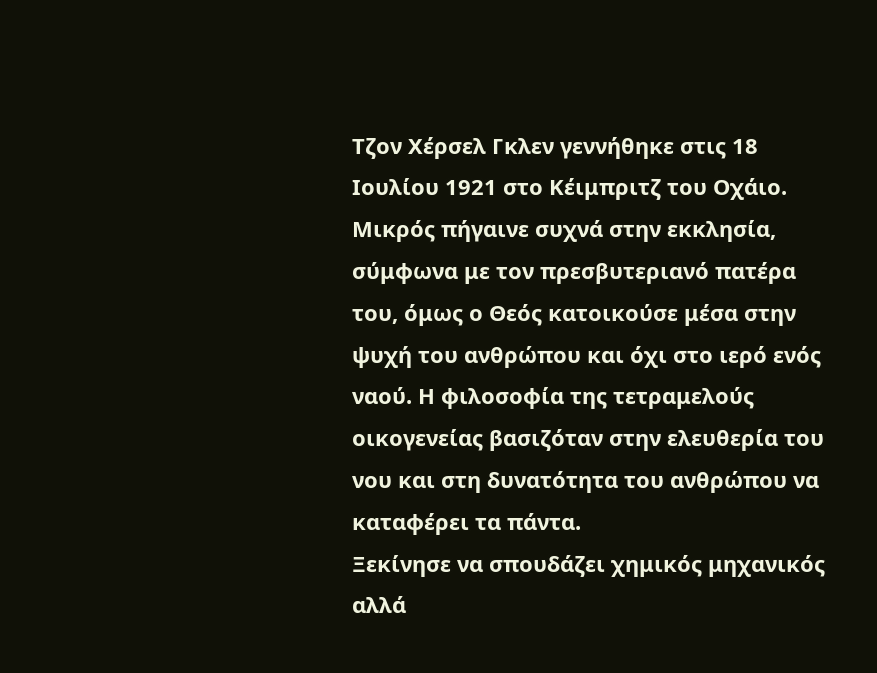Τζον Χέρσελ Γκλεν γεννήθηκε στις 18 Ιουλίου 1921 στο Κέιμπριτζ του Οχάιο. Μικρός πήγαινε συχνά στην εκκλησία, σύμφωνα με τον πρεσβυτεριανό πατέρα του, όμως ο Θεός κατοικούσε μέσα στην ψυχή του ανθρώπου και όχι στο ιερό ενός ναού. Η φιλοσοφία της τετραμελούς οικογενείας βασιζόταν στην ελευθερία του νου και στη δυνατότητα του ανθρώπου να καταφέρει τα πάντα.
Ξεκίνησε να σπουδάζει χημικός μηχανικός αλλά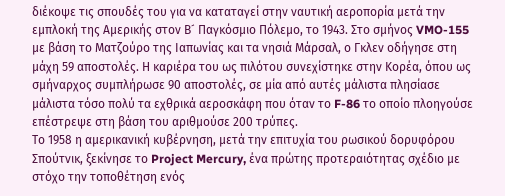διέκοψε τις σπουδές του για να καταταγεί στην ναυτική αεροπορία μετά την εμπλοκή της Αμερικής στον Β´ Παγκόσμιο Πόλεμο, το 1943. Στο σμήνος VMO-155 με βάση το Ματζούρο της Ιαπωνίας και τα νησιά Μάρσαλ, ο Γκλεν οδήγησε στη μάχη 59 αποστολές. Η καριέρα του ως πιλότου συνεχίστηκε στην Κορέα, όπου ως σμήναρχος συμπλήρωσε 90 αποστολές, σε μία από αυτές μάλιστα πλησίασε μάλιστα τόσο πολύ τα εχθρικά αεροσκάφη που όταν το F-86 το οποίο πλοηγούσε επέστρεψε στη βάση του αριθμούσε 200 τρύπες.
Το 1958 η αμερικανική κυβέρνηση, μετά την επιτυχία του ρωσικού δορυφόρου Σπούτνικ, ξεκίνησε το Project Mercury, ένα πρώτης προτεραιότητας σχέδιο με στόχο την τοποθέτηση ενός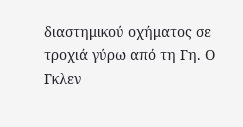διαστημικού οχήματος σε τροχιά γύρω από τη Γη. Ο Γκλεν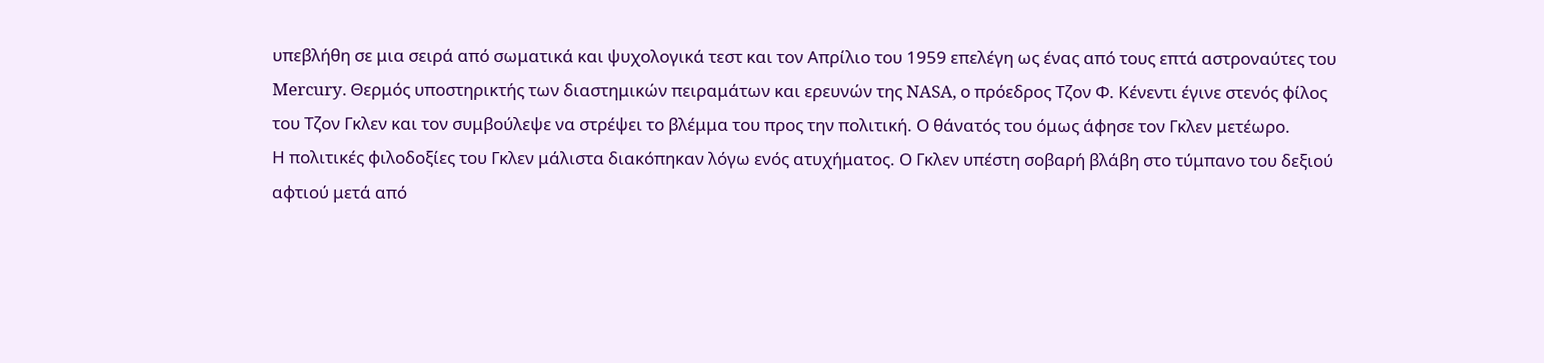υπεβλήθη σε μια σειρά από σωματικά και ψυχολογικά τεστ και τον Απρίλιο του 1959 επελέγη ως ένας από τους επτά αστροναύτες του Mercury. Θερμός υποστηρικτής των διαστημικών πειραμάτων και ερευνών της NASA, ο πρόεδρος Τζον Φ. Κένεντι έγινε στενός φίλος του Τζον Γκλεν και τον συμβούλεψε να στρέψει το βλέμμα του προς την πολιτική. Ο θάνατός του όμως άφησε τον Γκλεν μετέωρο.
Η πολιτικές φιλοδοξίες του Γκλεν μάλιστα διακόπηκαν λόγω ενός ατυχήματος. Ο Γκλεν υπέστη σοβαρή βλάβη στο τύμπανο του δεξιού αφτιού μετά από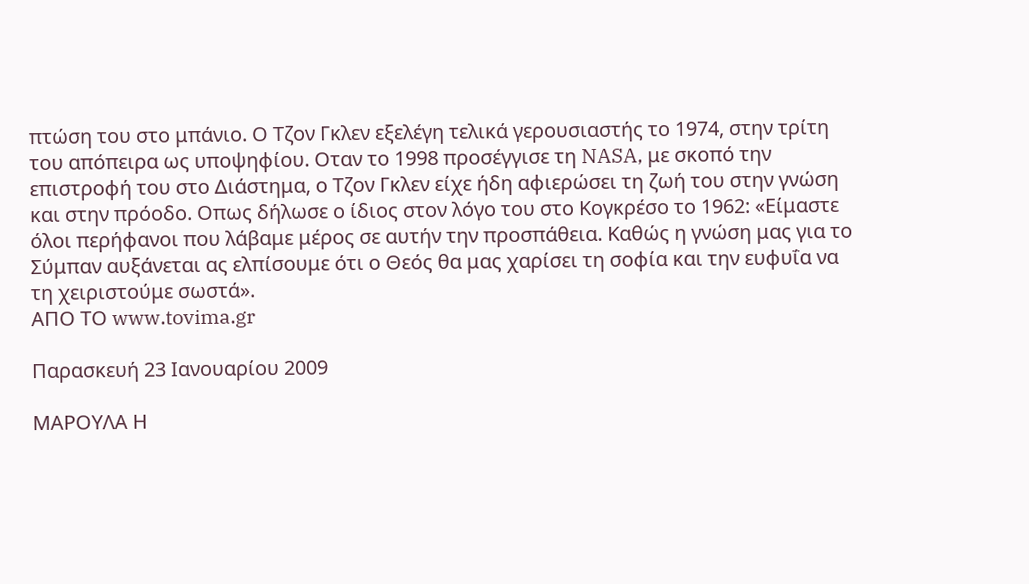πτώση του στο μπάνιο. Ο Τζον Γκλεν εξελέγη τελικά γερουσιαστής το 1974, στην τρίτη του απόπειρα ως υποψηφίου. Οταν το 1998 προσέγγισε τη NASA, με σκοπό την επιστροφή του στο Διάστημα, ο Τζον Γκλεν είχε ήδη αφιερώσει τη ζωή του στην γνώση και στην πρόοδο. Οπως δήλωσε ο ίδιος στον λόγο του στο Κογκρέσο το 1962: «Είμαστε όλοι περήφανοι που λάβαμε μέρος σε αυτήν την προσπάθεια. Καθώς η γνώση μας για το Σύμπαν αυξάνεται ας ελπίσουμε ότι ο Θεός θα μας χαρίσει τη σοφία και την ευφυΐα να τη χειριστούμε σωστά».
ΑΠΟ ΤΟ www.tovima.gr

Παρασκευή 23 Ιανουαρίου 2009

ΜΑΡΟΥΛΑ Η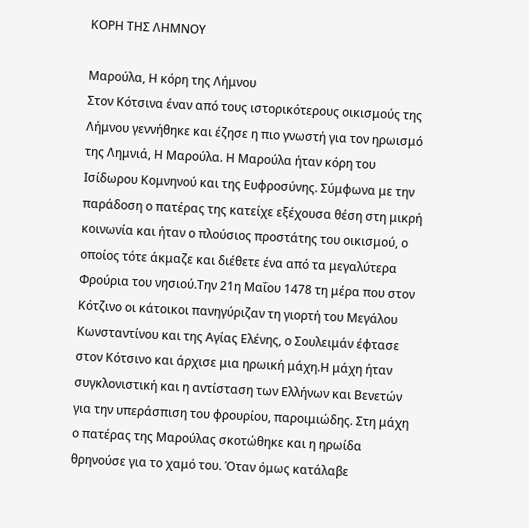ΚΟΡΗ ΤΗΣ ΛΗΜΝΟΥ

Μαρούλα, Η κόρη της Λήμνου
Στον Κότσινα έναν από τους ιστορικότερους οικισμούς της Λήμνου γεννήθηκε και έζησε η πιο γνωστή για τον ηρωισμό της Λημνιά, Η Μαρούλα. Η Μαρούλα ήταν κόρη του Ισίδωρου Κομνηνού και της Ευφροσύνης. Σύμφωνα με την παράδοση ο πατέρας της κατείχε εξέχουσα θέση στη μικρή κοινωνία και ήταν ο πλούσιος προστάτης του οικισμού, ο οποίος τότε άκμαζε και διέθετε ένα από τα μεγαλύτερα Φρούρια του νησιού.Την 21η Μαΐου 1478 τη μέρα που στον Κότζινο οι κάτοικοι πανηγύριζαν τη γιορτή του Μεγάλου Κωνσταντίνου και της Αγίας Ελένης, ο Σουλειμάν έφτασε στον Κότσινο και άρχισε μια ηρωική μάχη.Η μάχη ήταν συγκλονιστική και η αντίσταση των Ελλήνων και Βενετών για την υπεράσπιση του φρουρίου, παροιμιώδης. Στη μάχη ο πατέρας της Μαρούλας σκοτώθηκε και η ηρωίδα θρηνούσε για το χαμό του. Όταν όμως κατάλαβε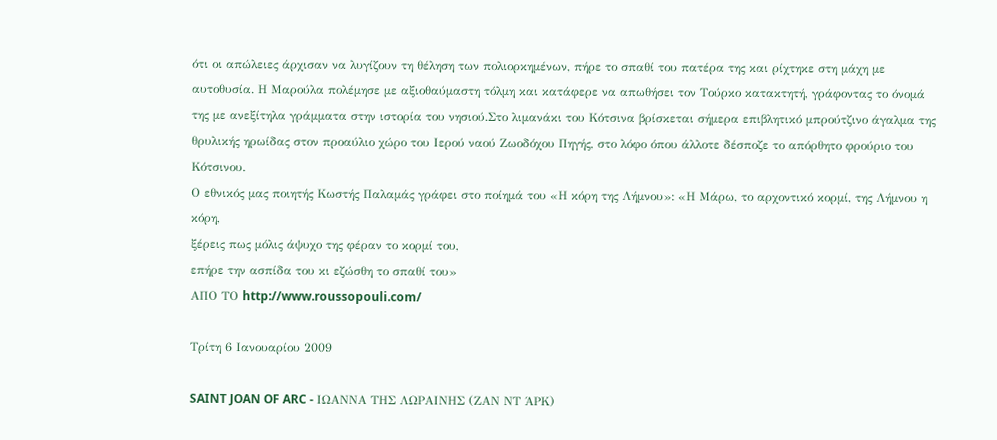ότι οι απώλειες άρχισαν να λυγίζουν τη θέληση των πολιορκημένων, πήρε το σπαθί του πατέρα της και ρίχτηκε στη μάχη με αυτοθυσία. Η Μαρούλα πολέμησε με αξιοθαύμαστη τόλμη και κατάφερε να απωθήσει τον Τούρκο κατακτητή, γράφοντας το όνομά της με ανεξίτηλα γράμματα στην ιστορία του νησιού.Στο λιμανάκι του Κότσινα βρίσκεται σήμερα επιβλητικό μπρούτζινο άγαλμα της θρυλικής ηρωίδας στον προαύλιο χώρο του Ιερού ναού Ζωοδόχου Πηγής, στο λόφο όπου άλλοτε δέσποζε το απόρθητο φρούριο του Κότσινου.
Ο εθνικός μας ποιητής Κωστής Παλαμάς γράφει στο ποίημά του «Η κόρη της Λήμνου»: «Η Μάρω, το αρχοντικό κορμί, της Λήμνου η κόρη,
ξέρεις πως μόλις άψυχο της φέραν το κορμί του,
επήρε την ασπίδα του κι εζώσθη το σπαθί του»
ΑΠΟ ΤΟ http://www.roussopouli.com/

Τρίτη 6 Ιανουαρίου 2009

SAINT JOAN OF ARC - ΙΩΑΝΝΑ ΤΗΣ ΛΩΡΑΙΝΗΣ (ΖΑΝ ΝΤ ΆΡΚ)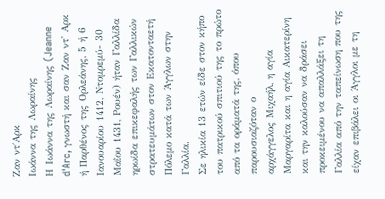Ζαν ντ΄Αρκ
Ιωάννα της Λωραίνης
Η Ιωάννα της Λωραίνης (Jeanne d'Arc, γνωστή και σαν Ζαν ντ' Αρκ ή Παρθένος της Ορλεάνης, 5 ή 6 Ιανουαρίου 1412, Ντομρεμύ- 30 Μαΐου 1431, Ρουέν) ήταν Γαλλίδα ηρωίδα επικεφαλής των Γαλλικών στρατευμάτων στον Εκατονταετή Πόλεμο κατά των Άγγλων στην Γαλλία.
Σε ηλικία 13 ετών είδε στον κήπο του πατρικού σπιτιού της το πρώτο από τα οράματά της, όπου παρουσιαζόταν ο
αρχάγγελος Μιχαήλ, η αγία Μαργαρίτα και η αγία Αικατερίνη και την καλούσαν να δράσει προκειμένου να απαλλάξει τη Γαλλία από την ταπείνωση που της είχαν επιβάλει οι Άγγλοι με τη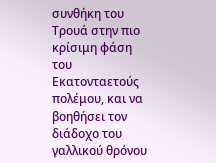συνθήκη του Τρουά στην πιο κρίσιμη φάση του Εκατονταετούς πολέμου, και να βοηθήσει τον διάδοχο του γαλλικού θρόνου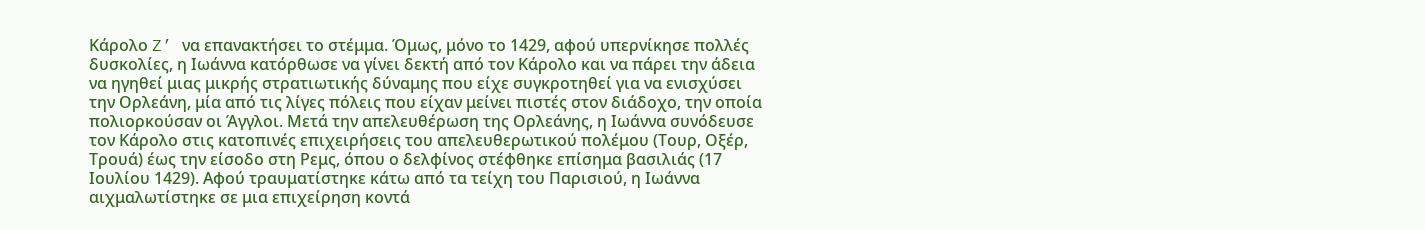Κάρολο Z’ να επανακτήσει το στέμμα. Όμως, μόνο το 1429, αφού υπερνίκησε πολλές δυσκολίες, η Ιωάννα κατόρθωσε να γίνει δεκτή από τον Κάρολο και να πάρει την άδεια να ηγηθεί μιας μικρής στρατιωτικής δύναμης που είχε συγκροτηθεί για να ενισχύσει την Ορλεάνη, μία από τις λίγες πόλεις που είχαν μείνει πιστές στον διάδοχο, την οποία πολιορκούσαν οι Άγγλοι. Μετά την απελευθέρωση της Ορλεάνης, η Ιωάννα συνόδευσε τον Κάρολο στις κατοπινές επιχειρήσεις του απελευθερωτικού πολέμου (Τουρ, Οξέρ, Τρουά) έως την είσοδο στη Ρεμς, όπου ο δελφίνος στέφθηκε επίσημα βασιλιάς (17 Ιουλίου 1429). Αφού τραυματίστηκε κάτω από τα τείχη του Παρισιού, η Ιωάννα αιχμαλωτίστηκε σε μια επιχείρηση κοντά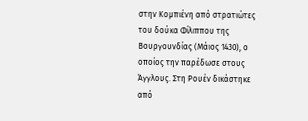στην Κομπιένη από στρατιώτες του δούκα Φίλιππου της Βουργουνδίας (Μάιος 1430), ο οποίος την παρέδωσε στους Άγγλους. Στη Ρουέν δικάστηκε από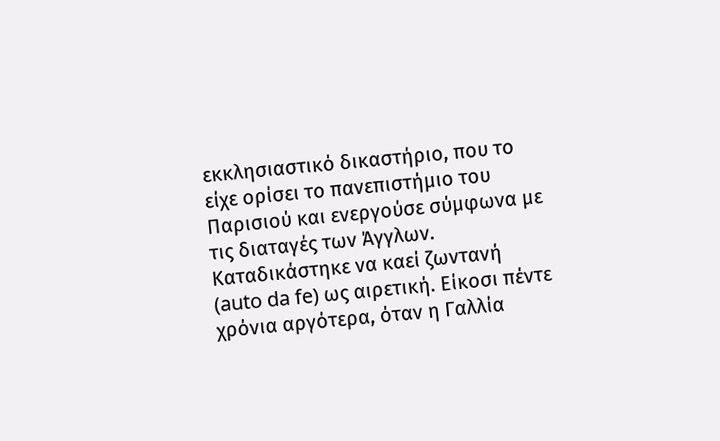εκκλησιαστικό δικαστήριο, που το είχε ορίσει το πανεπιστήμιο του Παρισιού και ενεργούσε σύμφωνα με τις διαταγές των Άγγλων. Καταδικάστηκε να καεί ζωντανή (auto da fe) ως αιρετική. Είκοσι πέντε χρόνια αργότερα, όταν η Γαλλία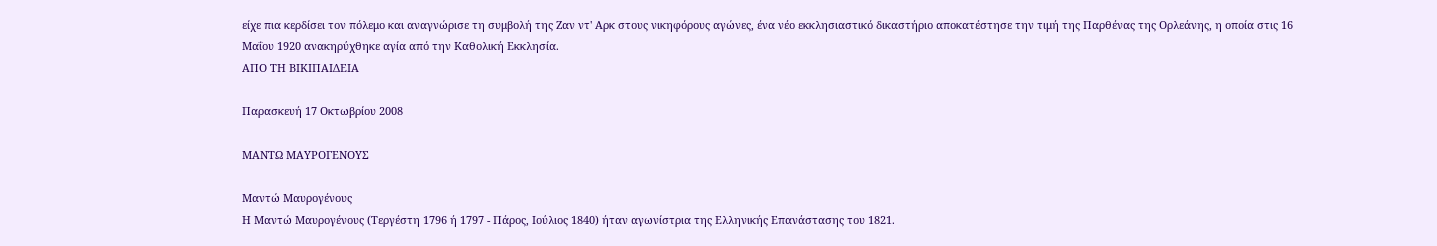είχε πια κερδίσει τον πόλεμο και αναγνώρισε τη συμβολή της Ζαν ντ' Αρκ στους νικηφόρους αγώνες, ένα νέο εκκλησιαστικό δικαστήριο αποκατέστησε την τιμή της Παρθένας της Ορλεάνης, η οποία στις 16 Μαΐου 1920 ανακηρύχθηκε αγία από την Καθολική Εκκλησία.
ΑΠΟ ΤΗ ΒΙΚΙΠΑΙΔΕΙΑ

Παρασκευή 17 Οκτωβρίου 2008

ΜΑΝΤΩ ΜΑΥΡΟΓΕΝΟΥΣ

Μαντώ Μαυρογένους
Η Μαντώ Μαυρογένους (Τεργέστη 1796 ή 1797 - Πάρος, Ιούλιος 1840) ήταν αγωνίστρια της Ελληνικής Επανάστασης του 1821.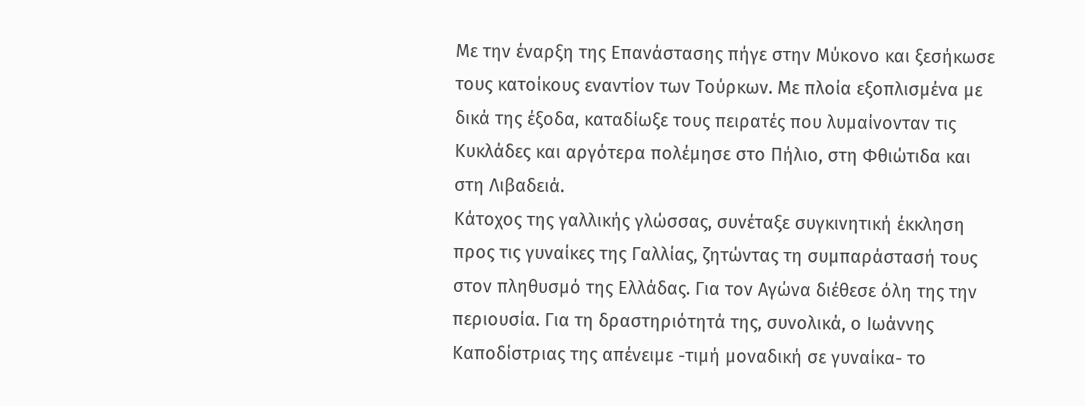Με την έναρξη της Επανάστασης πήγε στην Μύκονο και ξεσήκωσε τους κατοίκους εναντίον των Τούρκων. Με πλοία εξοπλισμένα με δικά της έξοδα, καταδίωξε τους πειρατές που λυμαίνονταν τις Κυκλάδες και αργότερα πολέμησε στο Πήλιο, στη Φθιώτιδα και στη Λιβαδειά.
Κάτοχος της γαλλικής γλώσσας, συνέταξε συγκινητική έκκληση προς τις γυναίκες της Γαλλίας, ζητώντας τη συμπαράστασή τους στον πληθυσμό της Ελλάδας. Για τον Αγώνα διέθεσε όλη της την περιουσία. Για τη δραστηριότητά της, συνολικά, ο Ιωάννης Καποδίστριας της απένειμε -τιμή μοναδική σε γυναίκα- το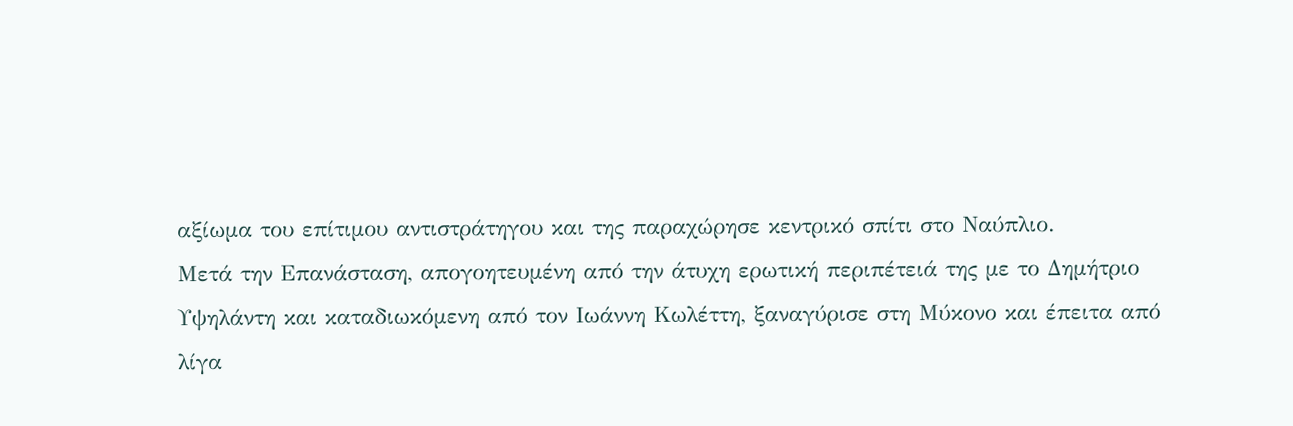αξίωμα του επίτιμου αντιστράτηγου και της παραχώρησε κεντρικό σπίτι στο Ναύπλιο.
Μετά την Επανάσταση, απογοητευμένη από την άτυχη ερωτική περιπέτειά της με το Δημήτριο Υψηλάντη και καταδιωκόμενη από τον Ιωάννη Κωλέττη, ξαναγύρισε στη Μύκονο και έπειτα από λίγα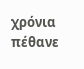χρόνια πέθανε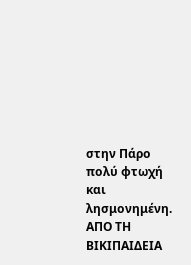στην Πάρο πολύ φτωχή και λησμονημένη.
ΑΠΟ ΤΗ ΒΙΚΙΠΑΙΔΕΙΑ